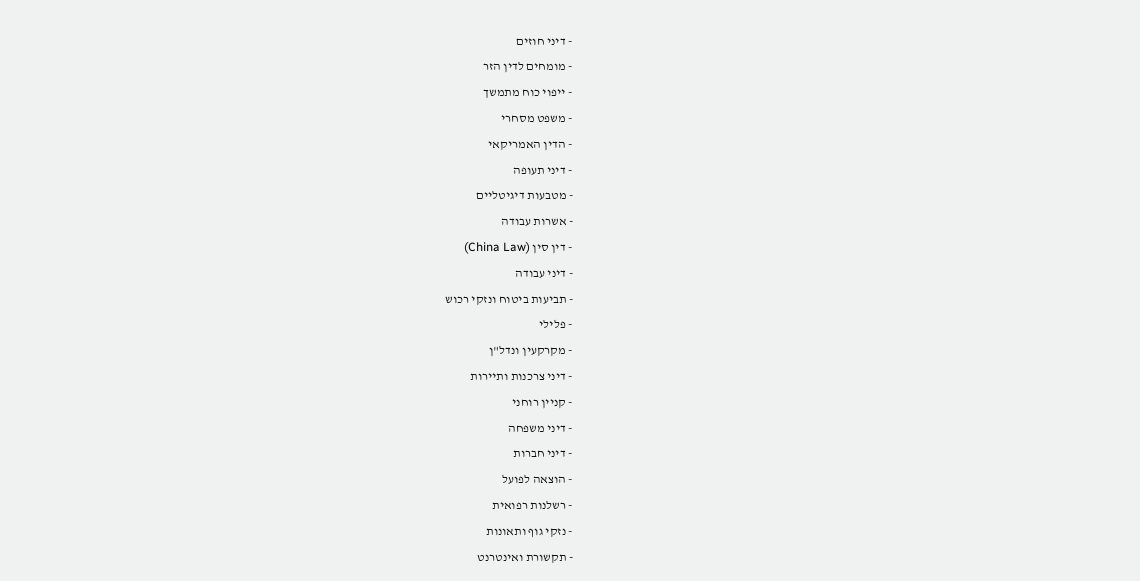- דיני חוזים
- מומחים לדין הזר
- ייפוי כוח מתמשך
- משפט מסחרי
- הדין האמריקאי
- דיני תעופה
- מטבעות דיגיטליים
- אשרות עבודה
- דין סין (China Law)
- דיני עבודה
- תביעות ביטוח ונזקי רכוש
- פלילי
- מקרקעין ונדל"ן
- דיני צרכנות ותיירות
- קניין רוחני
- דיני משפחה
- דיני חברות
- הוצאה לפועל
- רשלנות רפואית
- נזקי גוף ותאונות
- תקשורת ואינטרנט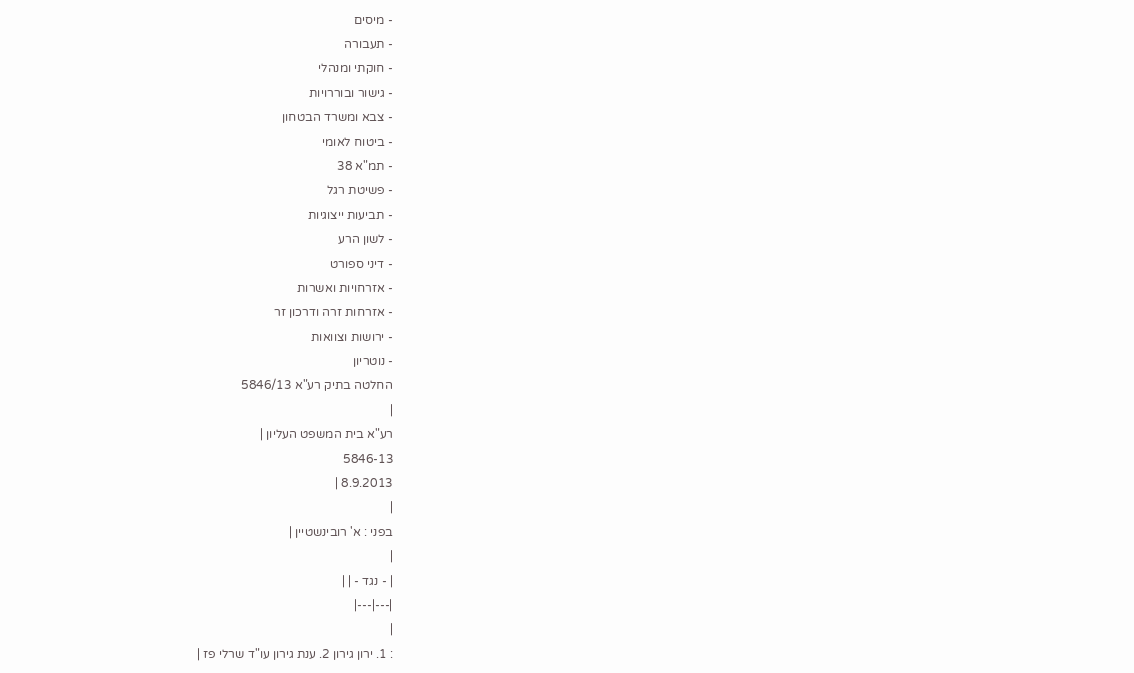- מיסים
- תעבורה
- חוקתי ומנהלי
- גישור ובוררויות
- צבא ומשרד הבטחון
- ביטוח לאומי
- תמ"א 38
- פשיטת רגל
- תביעות ייצוגיות
- לשון הרע
- דיני ספורט
- אזרחויות ואשרות
- אזרחות זרה ודרכון זר
- ירושות וצוואות
- נוטריון
החלטה בתיק רע"א 5846/13
|
רע"א בית המשפט העליון |
5846-13
8.9.2013 |
|
בפני : א' רובינשטיין |
|
| - נגד - | |
|---|---|
|
: 1. ירון גירון 2. ענת גירון עו"ד שרלי פז |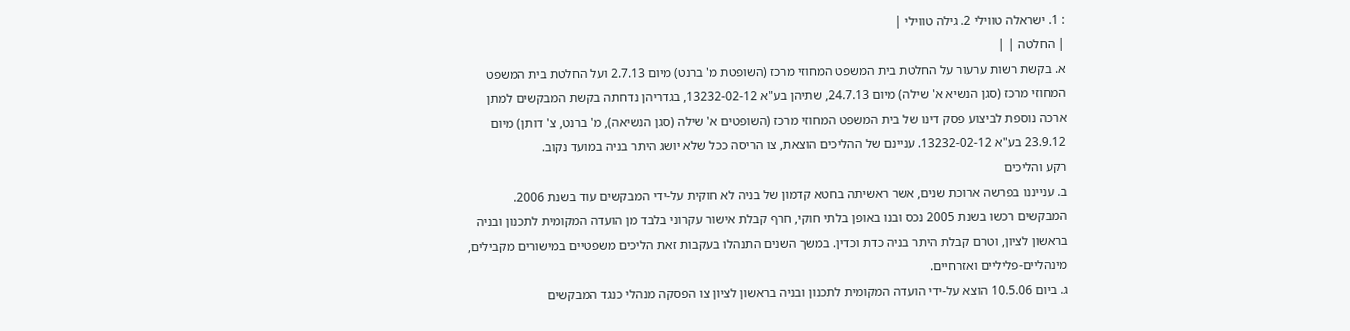: 1. ישראלה טווילי 2. גילה טווילי |
| החלטה | |
א. בקשת רשות ערעור על החלטת בית המשפט המחוזי מרכז (השופטת מ' ברנט) מיום 2.7.13 ועל החלטת בית המשפט המחוזי מרכז (סגן הנשיא א' שילה) מיום 24.7.13, שתיהן בע"א 13232-02-12, בגדריהן נדחתה בקשת המבקשים למתן ארכה נוספת לביצוע פסק דינו של בית המשפט המחוזי מרכז (השופטים א' שילה (סגן הנשיאה), מ' ברנט, צ' דותן) מיום 23.9.12 בע"א 13232-02-12. עניינם של ההליכים הוצאת, צו הריסה ככל שלא יושג היתר בניה במועד נקוב.
רקע והליכים
ב. ענייננו בפרשה ארוכת שנים, אשר ראשיתה בחטא קדמון של בניה לא חוקית על-ידי המבקשים עוד בשנת 2006. המבקשים רכשו בשנת 2005 נכס ובנו באופן בלתי חוקי, חרף קבלת אישור עקרוני בלבד מן הועדה המקומית לתכנון ובניה בראשון לציון, וטרם קבלת היתר בניה כדת וכדין. במשך השנים התנהלו בעקבות זאת הליכים משפטיים במישורים מקבילים, מינהליים-פליליים ואזרחיים.
ג. ביום 10.5.06 הוצא על-ידי הועדה המקומית לתכנון ובניה בראשון לציון צו הפסקה מנהלי כנגד המבקשים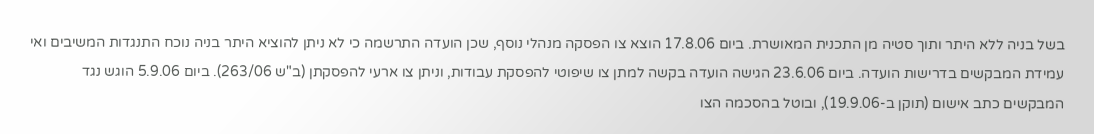בשל בניה ללא היתר ותוך סטיה מן התכנית המאושרת. ביום 17.8.06 הוצא צו הפסקה מנהלי נוסף, שכן הועדה התרשמה כי לא ניתן להוציא היתר בניה נוכח התנגדות המשיבים ואי עמידת המבקשים בדרישות הועדה. ביום 23.6.06 הגישה הועדה בקשה למתן צו שיפוטי להפסקת עבודות, וניתן צו ארעי להפסקתן (ב"ש 263/06). ביום 5.9.06 הוגש נגד המבקשים כתב אישום (תוקן ב-19.9.06), ובוטל בהסכמה הצו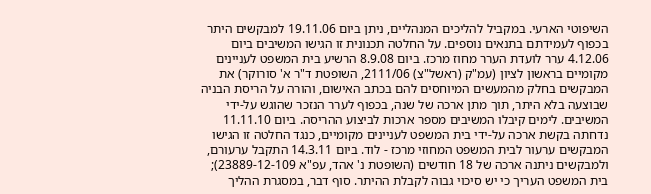השיפוטי הארעי. במקביל להליכים המנהליים, ניתן ביום 19.11.06 למבקשים היתר בכפוף לעמידתם בתנאים נוספים. על החלטה תכנונית זו הגישו המשיבים ביום 4.12.06 ערר לועדת הערר מחוז מרכז. ביום 8.9.08 הרשיע בית המשפט לעניינים מקומיים בראשון לציון (עמ"ק (ראשל"צ) 2111/06, השופטת ד"ר א' סורוקר) את המבקשים בחלק מהמעשים המיוחסים להם בכתב האישום, והורה על הריסת הבניה שבוצעה בלא היתר, תוך מתן ארכה של שנה, בכפוף לערר הנזכר שהוגש על-ידי המשיבים. לימים קיבלו המשיבים מספר ארכות לביצוע ההריסה. ביום 11.11.10 נדחתה בקשת ארכה על-ידי בית המשפט לעניינים מקומיים, כנגד החלטה זו הגישו המבקשים ערעור לבית המשפט המחוזי מרכז - לוד. ביום 14.3.11 התקבל ערעורם, ולמבקשים ניתנה ארכה של 18 חודשים (השופטת נ' אהד, עפ"א 23889-12-109); בית המשפט העריך כי יש סיכוי גבוה לקבלת ההיתר. סוף דבר, במסגרת ההליך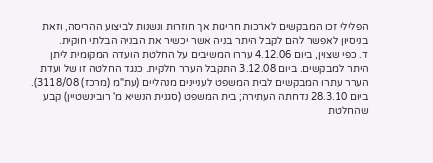הפלילי זכו המבקשים לארכות חריגות אך חוזרות ונשנות לביצוע ההריסה, וזאת בניסיון לאפשר להם לקבל היתר בניה אשר יכשיר את הבניה הבלתי חוקית.
ד. כפי שצוין, ביום 4.12.06 עררו המשיבים על החלטת הועדה המקומית ליתן היתר למבקשים. ביום 3.12.08 התקבל הערר חלקית. כנגד החלטה זו של ועדת הערר עתרו המבקשים לבית המשפט לעניינים מנהליים (עת"מ (מרכז) 3118/08). ביום 28.3.10 נדחתה העתירה; בית המשפט (סגנית הנשיא מ' רובינשטיין) קבע שהחלטת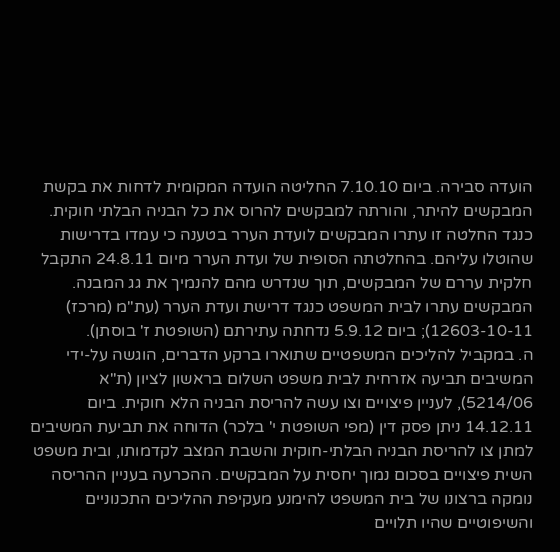הועדה סבירה. ביום 7.10.10 החליטה הועדה המקומית לדחות את בקשת המבקשים להיתר, והורתה למבקשים להרוס את כל הבניה הבלתי חוקית. כנגד החלטה זו עתרו המבקשים לועדת הערר בטענה כי עמדו בדרישות שהוטלו עליהם. בהחלטתה הסופית של ועדת הערר מיום 24.8.11 התקבל חלקית עררם של המבקשים, תוך שנדרש מהם להנמיך את גג המבנה. המבקשים עתרו לבית המשפט כנגד דרישת ועדת הערר (עת"מ (מרכז) 12603-10-11); ביום 5.9.12 נדחתה עתירתם (השופטת ז' בוסתן).
ה. במקביל להליכים המשפטיים שתוארו ברקע הדברים, הוגשה על-ידי המשיבים תביעה אזרחית לבית משפט השלום בראשון לציון (ת"א 5214/06), לעניין פיצויים וצו עשה להריסת הבניה הלא חוקית. ביום 14.12.11 ניתן פסק דין (מפי השופטת י' בלכר) הדוחה את תביעת המשיבים למתן צו להריסת הבניה הבלתי-חוקית והשבת המצב לקדמותו, ובית משפט השית פיצויים בסכום נמוך יחסית על המבקשים. ההכרעה בעניין ההריסה נומקה ברצונו של בית המשפט להימנע מעקיפת ההליכים התכנוניים והשיפוטיים שהיו תלויים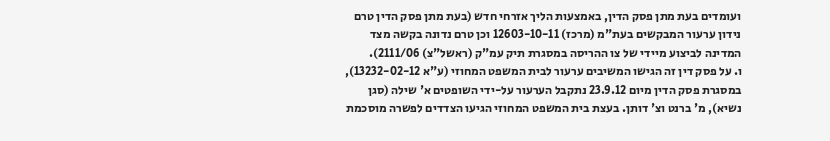ועומדים בעת מתן פסק הדין, באמצעות הליך אזרחי חדש (בעת מתן פסק הדין טרם נידון ערעור המבקשים בעת"מ (מרכז) 12603-10-11 וכן טרם נדונה בקשה מצד המדינה לביצוע מיידי של צו ההריסה במסגרת תיק עמ"ק (ראשל"צ) 2111/06).
ו. על פסק דין זה הגישו המשיבים ערעור לבית המשפט המחוזי (ע"א 13232-02-12), במסגרת פסק הדין מיום 23.9.12 נתקבל הערעור על-ידי השופטים א' שילה (סגן נשיא), מ' ברנט וצ' דותן. בעצת בית המשפט המחוזי הגיעו הצדדים לפשרה מוסכמת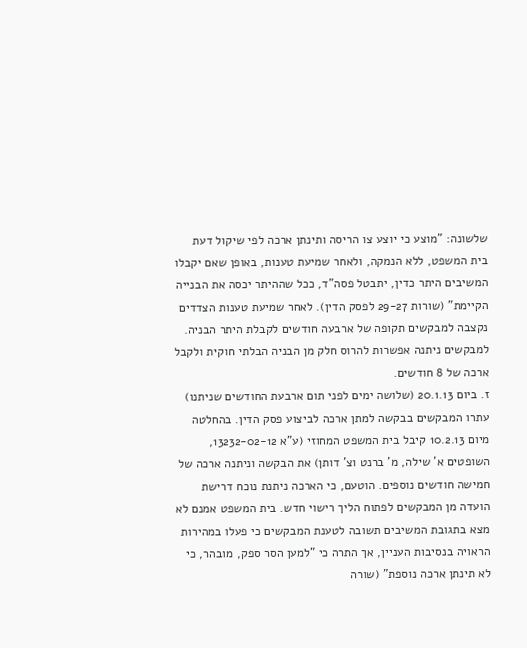שלשונה: "מוצע כי יוצע צו הריסה ותינתן ארכה לפי שיקול דעת בית המשפט, ללא הנמקה, ולאחר שמיעת טענות, באופן שאם יקבלו המשיבים היתר כדין, יתבטל פסה"ד, ככל שההיתר יכסה את הבנייה הקיימת" (שורות 29-27 לפסק הדין). לאחר שמיעת טענות הצדדים נקצבה למבקשים תקופה של ארבעה חודשים לקבלת היתר הבניה. למבקשים ניתנה אפשרות להרוס חלק מן הבניה הבלתי חוקית ולקבל ארכה של 8 חודשים.
ז. ביום 20.1.13 (שלושה ימים לפני תום ארבעת החודשים שניתנו) עתרו המבקשים בבקשה למתן ארכה לביצוע פסק הדין. בהחלטה מיום 10.2.13 קיבל בית המשפט המחוזי (ע"א 13232-02-12, השופטים א' שילה, מ' ברנט וצ' דותן) את הבקשה וניתנה ארכה של חמישה חודשים נוספים. הוטעם, כי הארכה ניתנת נוכח דרישת הועדה מן המבקשים לפתוח הליך רישוי חדש. בית המשפט אמנם לא מצא בתגובת המשיבים תשובה לטענת המבקשים כי פעלו במהירות הראויה בנסיבות העניין, אך התרה כי "למען הסר ספק, מובהר, כי לא תינתן ארכה נוספת" (שורה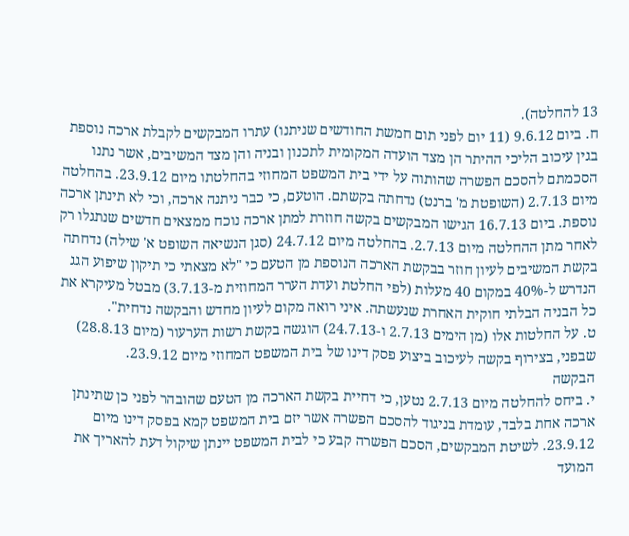13 להחלטה).
ח. ביום 9.6.12 (11 יום לפני תום חמשת החודשים שניתנו) עתרו המבקשים לקבלת ארכה נוספת בגין עיכוב הליכי ההיתר הן מצד הועדה המקומית לתכנון ובניה והן מצד המשיבים, אשר נתנו הסכמתם להסכם הפשרה שהותוה על ידי בית המשפט המחוזי בהחלטתו מיום 23.9.12. בהחלטה מיום 2.7.13 (השופטת מ' ברנט) נדחתה בקשתם. הוטעם, כי כבר ניתנה ארכה, וכי לא תינתן ארכה נוספת. ביום 16.7.13 הגישו המבקשים בקשה חוזרת למתן ארכה נוכח ממצאים חדשים שנתגלו רק לאחר מתן ההחלטה מיום 2.7.13. בהחלטה מיום 24.7.12 (סגן הנשיאה השופט א' שילה) נדחתה בקשת המשיבים לעיון חוזר בבקשת הארכה הנוספת מן הטעם כי "לא מצאתי כי תיקון שיפוע הגג הנדרש ל-40% במקום 40 מעלות (לפי החלטת ועדת הערר המחוזית מ-3.7.13) מבטל מעיקרא את כל הבניה הבלתי חוקית האחרת שנעשתה. איני רואה מקום לעיון מחדש והבקשה נדחית".
ט. על החלטות אלו (מן הימים 2.7.13 ו-24.7.13) הוגשה בקשת רשות הערעור (מיום 28.8.13) שבפני, בצירוף בקשה לעיכוב ביצוע פסק דינו של בית המשפט המחוזי מיום 23.9.12.
הבקשה
י. ביחס להחלטה מיום 2.7.13 נטען, כי דחיית בקשת הארכה מן הטעם שהובהר לפני כן שתינתן ארכה אחת בלבד, עומדת בניגוד להסכם הפשרה אשר יזם בית המשפט קמא בפסק דינו מיום 23.9.12. לשיטת המבקשים, הסכם הפשרה קבע כי לבית המשפט יינתן שיקול דעת להאריך את המועד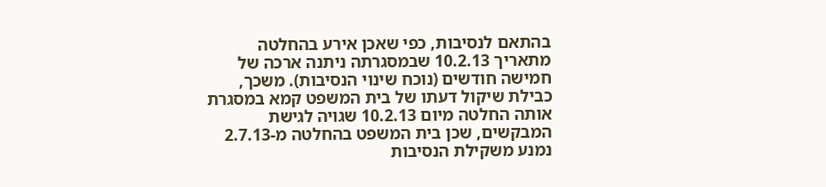בהתאם לנסיבות, כפי שאכן אירע בהחלטה מתאריך 10.2.13 שבמסגרתה ניתנה ארכה של חמישה חודשים (נוכח שינוי הנסיבות). משכך, כבילת שיקול דעתו של בית המשפט קמא במסגרת אותה החלטה מיום 10.2.13 שגויה לגישת המבקשים, שכן בית המשפט בהחלטה מ-2.7.13 נמנע משקילת הנסיבות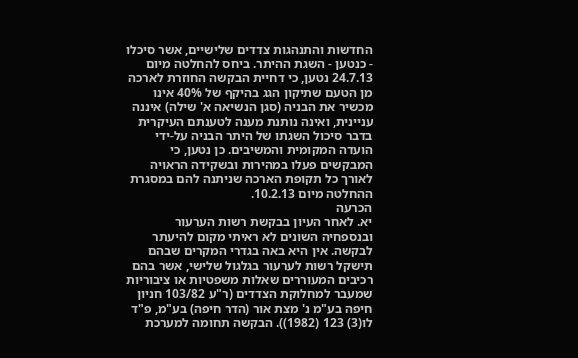החדשות והתנהגות צדדים שלישיים, אשר סיכלו - כנטען - השגת ההיתר. ביחס להחלטה מיום 24.7.13 נטען, כי דחיית הבקשה החוזרת לארכה מן הטעם שתיקון הגג בהיקף של 40% אינו מכשיר את הבניה (סגן הנשיאה א' שילה) איננה עניינית, ואינה נותנת מענה לטענתם העיקרית בדבר סיכול השגתו של היתר הבניה על-ידי הועדה המקומית והמשיבים. כן נטען, כי המבקשים פעלו במהירות ובשקידה הראויה לאורך כל תקופת הארכה שניתנה להם במסגרת ההחלטה מיום 10.2.13.
הכרעה
יא. לאחר העיון בבקשת רשות הערעור ובנספחיה השונים לא ראיתי מקום להיעתר לבקשה. אין היא באה בגדרי המקרים שבהם תישקל רשות לערעור בגלגול שלישי, אשר בהם רכיבים המעוררים שאלות משפטיות או ציבוריות שמעבר למחלוקת הצדדים (ר"ע 103/82 חניון חיפה בע"מ נ' מצת אור (הדר חיפה) בע"מ, פ"ד לו(3) 123 (1982)). הבקשה תחומה למערכת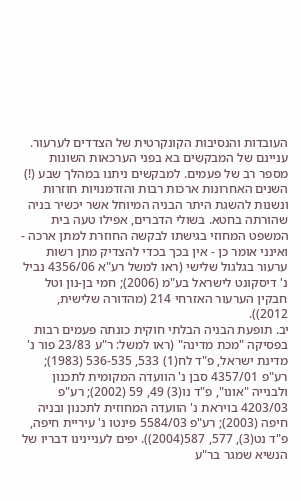העובדות והנסיבות הקונקרטית של הצדדים לערעור. עניינם של המבקשים בא בפני הערכאות השונות מספר רב של פעמים. למבקשים ניתנו במהלך שבע (!) השנים האחרונות ארכות רבות והזדמנויות חוזרות ונשנות להשגת היתר הבניה המיוחל אשר יכשיר בניה שהורתה בחטא. בשולי הדברים, אפילו טעה בית המשפט המחוזי בגישתו לבקשה החוזרת למתן ארכה - ואינני אומר כן - אין בכך בכדי להצדיק מתן רשות ערעור בגלגול שלישי (ראו למשל רע"א 4356/06 נביל נ' דיסקונט לישראל בע"מ (2006); חמי בן-נון וטל חבקין הערעור האזרחי 214 (מהדורה שלישית, 2012)).
יב. תופעת הבניה הבלתי חוקית כונתה פעמים רבות בפסיקה "מכת מדינה" (ראו למשל: ר"ע 23/83 פור נ' מדינת ישראל, פ"ד לח(1) 533, 536-535 (1983); רע"פ 4357/01 סבן נ' הוועדה המקומית לתכנון ולבנייה "אונו", פ"ד נו(3) 49, 59 (2002); רע"פ 4203/03 בויראת נ' הוועדה המחוזית לתכנון ובניה חיפה (2003); רע"פ 5584/03 פינטו נ' עיריית חיפה, פ"ד נט(3), 577, 587(2004)). יפים לעניינינו דבריו של הנשיא שמגר בר"ע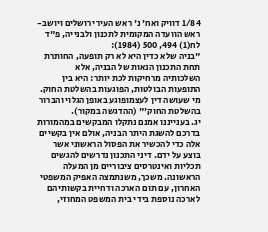1/84 דוויק ואח' נ' ראש העיר ירושלים ויושב-ראש הוועדה המקומית לתכנון ולבנייה, פ"ד לח(1) 494, 500 (1984):
"בניה שלא כדין היא לא רק תופעה, החותרת תחת התכנון הנאות של הבניה, אלא השלכותיה מרחיקות לכת יותר: היא בין התופעות הבולטות, הפוגעות בהשלטת החוק. מי שעושה דין לעצמופוגע באופן הגלוי והברור בהשלטת החוק'" (ההדגשה במקור).
יג. בענייננו אמנם נתקלו המבקשים במהמורות בדרכם להשגת היתר הבניה, אולם אין בקשיים אלה כדי להכשיר את הפסול הראשוני אשר בוצע על ידם. דיני התכנון נדרשים להגשים תכליות ואינטרסים ציבוריים מן המעלה הראשונה. משכך, משנתמצה האפיק המשפטי האחרון, עם תום הארכה ודחיית בקשותיהם לארכה נוספת בידי בית המשפט המחוזי,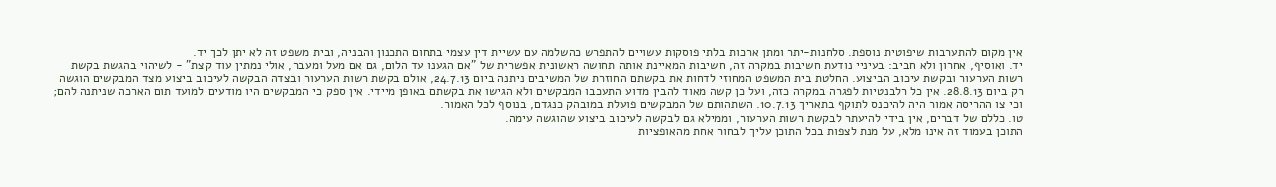אין מקום להתערבות שיפוטית נוספת. סלחנות-יתר ומתן ארכות בלתי פוסקות עשויים להתפרש כהשלמה עם עשיית דין עצמי בתחום התכנון והבניה, ובית משפט זה לא יתן לכך יד.
יד. ואוסיף, אחרון ולא חביב: בעיניי נודעת חשיבות במקרה זה, חשיבות המאיינת אותה תחושה ראשונית אפשרית של "אם הגענו עד הלום, גם אם מעל ומעבר, אולי נמתין עוד קצת" - לשיהוי בהגשת בקשת רשות הערעור ובקשת עיכוב הביצוע. החלטת בית המשפט המחוזי לדחות את בקשתם החוזרת של המשיבים ניתנה ביום 24.7.13, אולם בקשת רשות הערעור ובצדה הבקשה לעיכוב ביצוע מצד המבקשים הוגשה רק ביום 28.8.13. אין כל רלבנטיות לפגרה במקרה כזה, ועל כן קשה מאוד להבין מדוע התעכבו המבקשים ולא הגישו את בקשתם באופן מיידי. אין ספק כי המבקשים היו מודעים למועד תום הארכה שניתנה להם; וכי צו ההריסה אמור היה להיכנס לתוקף בתאריך 10.7.13. השתהותם של המבקשים פועלת במובהק כנגדם, בנוסף לכל האמור.
טו. כללם של דברים, אין בידי להיעתר לבקשת רשות הערעור, וממילא גם לבקשה לעיכוב ביצוע שהוגשה עימה.
התוכן בעמוד זה אינו מלא, על מנת לצפות בכל התוכן עליך לבחור אחת מהאופציות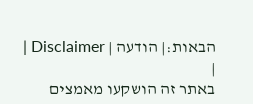הבאות:| הודעה | Disclaimer |
|
באתר זה הושקעו מאמצים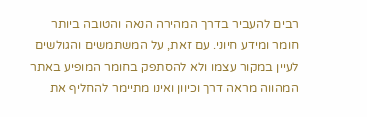רבים להעביר בדרך המהירה הנאה והטובה ביותר חומר ומידע חיוני. עם זאת, על המשתמשים והגולשים לעיין במקור עצמו ולא להסתפק בחומר המופיע באתר המהווה מראה דרך וכיוון ואינו מתיימר להחליף את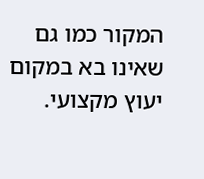המקור כמו גם שאינו בא במקום יעוץ מקצועי.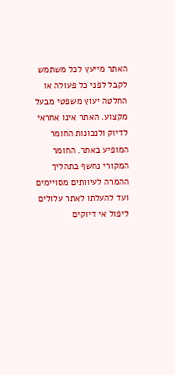האתר מייעץ לכל משתמש לקבל לפני כל פעולה או החלטה יעוץ משפטי מבעל מקצוע. האתר אינו אחראי לדיוק ולנכונות החומר המופיע באתר. החומר המקורי נחשף בתהליך ההמרה לעיוותים מסויימים ועד להעלתו לאתר עלולים ליפול אי דיוקים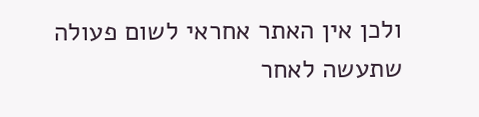ולכן אין האתר אחראי לשום פעולה שתעשה לאחר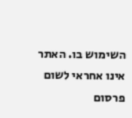השימוש בו. האתר אינו אחראי לשום פרסום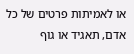או לאמיתות פרטים של כל אדם, תאגיד או גוף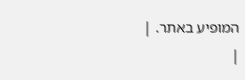המופיע באתר. |
|